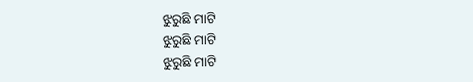ଝୁରୁଛି ମାଟି
ଝୁରୁଛି ମାଟି
ଝୁରୁଛି ମାଟି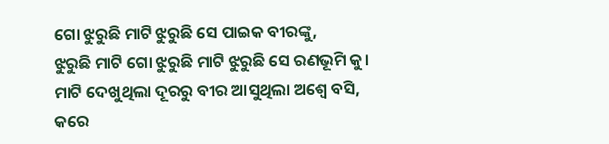ଗୋ ଝୁରୁଛି ମାଟି ଝୁରୁଛି ସେ ପାଇକ ବୀରଙ୍କୁ,
ଝୁରୁଛି ମାଟି ଗୋ ଝୁରୁଛି ମାଟି ଝୁରୁଛି ସେ ରଣଭୂମି କୁ।
ମାଟି ଦେଖୁଥିଲା ଦୂରରୁ ବୀର ଆସୁଥିଲା ଅଶ୍ୱେ ବସି,
କରେ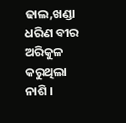ଢାଲ,ଖଣ୍ଡା ଧରିଣ ବୀର ଅରିକୁଳ କରୁଥିଲା ନାଶି ।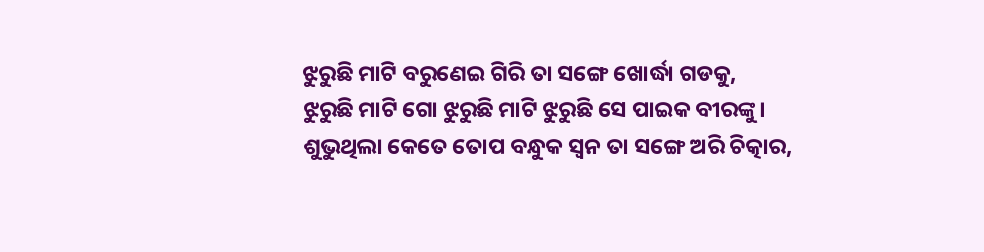ଝୁରୁଛି ମାଟି ବରୁଣେଇ ଗିରି ତା ସଙ୍ଗେ ଖୋର୍ଦ୍ଧା ଗଡକୁ,
ଝୁରୁଛି ମାଟି ଗୋ ଝୁରୁଛି ମାଟି ଝୁରୁଛି ସେ ପାଇକ ବୀରଙ୍କୁ।
ଶୁଭୁଥିଲା କେତେ ତୋପ ବନ୍ଧୁକ ସ୍ଵନ ତା ସଙ୍ଗେ ଅରି ଚିତ୍କାର,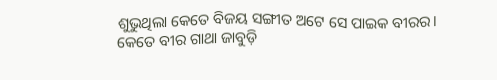ଶୁଭୁଥିଲା କେତେ ବିଜୟ ସଙ୍ଗୀତ ଅଟେ ସେ ପାଇକ ବୀରର।
କେତେ ବୀର ଗାଥା ଜାବୁଡ଼ି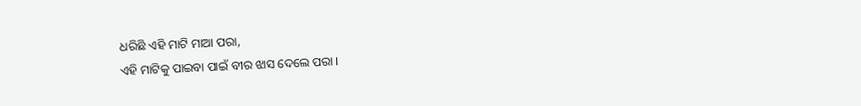ଧରିଛି ଏହି ମାଟି ମାଆ ପରା,
ଏହି ମାଟିକୁ ପାଇବା ପାଇଁ ବୀର ଝାସ ଦେଲେ ପରା ।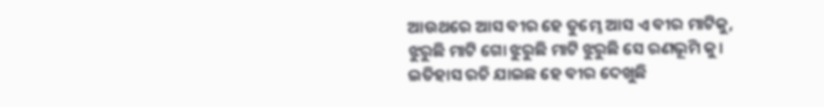ଆଉଥରେ ଆସ ବୀର ହେ ତୁମ୍ଭେ ଆସ ଏ ବୀର ମାଟିକୁ,
ଝୁରୁଛି ମାଟି ଗୋ ଝୁରୁଛି ମାଟି ଝୁରୁଛି ସେ ରଣଭୂମି କୁ।
ଇତିହାସ ରଚି ଯାଇଛ ହେ ବୀର ଦେଖୁଛି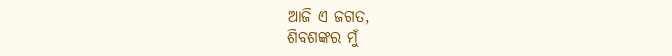ଆଜି ଏ ଜଗତ,
ଶିବଶଙ୍କର ମୁଁ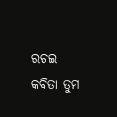ରଚଇ କବିତା ତୁମ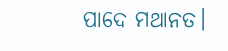ପାଦେ ମଥାନତ।